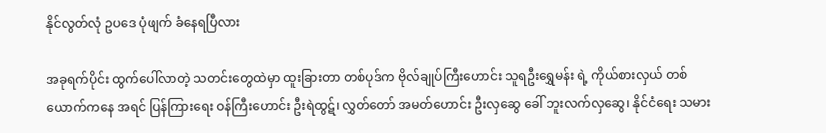နိုင်လွတ်လုံ ဥပဒေ ပုံဖျက် ခံနေရပြီလား

အခုရက်ပိုင်း ထွက်ပေါ်လာတဲ့ သတင်းတွေထဲမှာ ထူးခြားတာ တစ်ပုဒ်က ဗိုလ်ချုပ်ကြီးဟောင်း သူရဦးရွှေမန်း ရဲ့ ကိုယ်စားလှယ် တစ်ယောက်ကနေ အရင် ပြန်ကြားရေး ဝန်ကြီးဟောင်း ဦးရဲထွဋ်၊ လွှတ်တော် အမတ်ဟောင်း ဦးလှဆွေ ခေါ် ဘူးလက်လှဆွေ၊ နိုင်ငံရေး သမား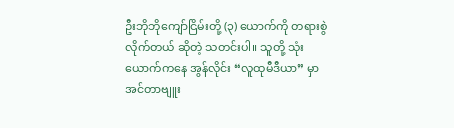ဦးဘိုဘိုကျော်ငြိမ်းတို့ (၃) ယောက်ကို တရားစွဲလိုက်တယ် ဆိုတဲ့ သတင်းပါ။ သူတို့ သုံးယောက်ကနေ အွန်လိုင်း “လူထုမီဒီယာ” မှာ အင်တာဗျူး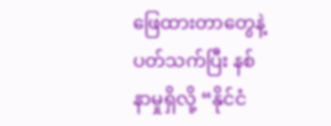ဖြေထားတာတွေနဲ့ ပတ်သက်ပြီး နစ်နာမှုရှိလို့ “နိုင်ငံ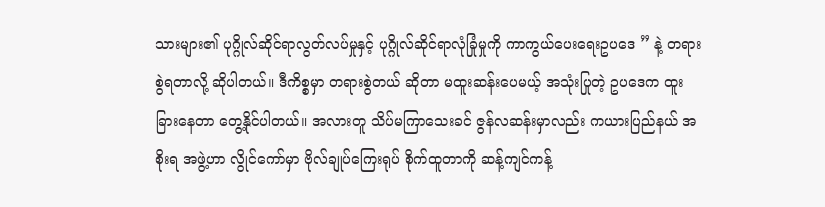သားများ၏ ပုဂ္ဂိုလ်ဆိုင်ရာလွတ်လပ်မှုနှင့် ပုဂ္ဂိုလ်ဆိုင်ရာလုံခြုံမှုကို ကာကွယ်ပေးရေးဥပဒေ ” နဲ့ တရားစွဲရတာလို့ ဆိုပါတယ်။ ဒီကိစ္စမှာ တရားစွဲတယ် ဆိုတာ မထူးဆန်းပေမယ့် အသုံးပြုတဲ့ ဥပဒေက ထူးခြားနေတာ တွေ့နိုင်ပါတယ်။ အလားတူ သိပ်မကြာသေးခင် ဇွန်လဆန်းမှာလည်း ကယားပြည်နယ် အစိုးရ အဖွဲ့ဟာ လွိုင်ကော်မှာ ဗိုလ်ချုပ်ကြေးရုပ် စိုက်ထူတာကို ဆန့်ကျင်ကန့်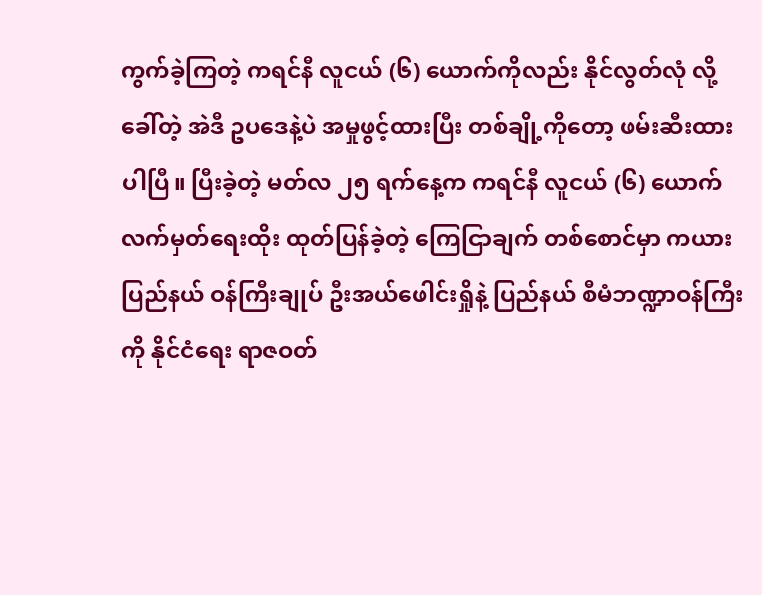ကွက်ခဲ့ကြတဲ့ ကရင်နီ လူငယ် (၆) ယောက်ကိုလည်း နိုင်လွတ်လုံ လို့ ခေါ်တဲ့ အဲဒီ ဥပဒေနဲ့ပဲ အမှုဖွင့်ထားပြီး တစ်ချို့ကိုတော့ ဖမ်းဆီးထားပါပြီ။ ပြီးခဲ့တဲ့ မတ်လ ၂၅ ရက်နေ့က ကရင်နီ လူငယ် (၆) ယောက် လက်မှတ်ရေးထိုး ထုတ်ပြန်ခဲ့တဲ့ ကြေငြာချက် တစ်စောင်မှာ ကယားပြည်နယ် ဝန်ကြီးချုပ် ဦးအယ်ဖေါင်းရှိုနဲ့ ပြည်နယ် စီမံဘဏ္ဍာဝန်ကြီးကို နိုင်ငံရေး ရာဇဝတ်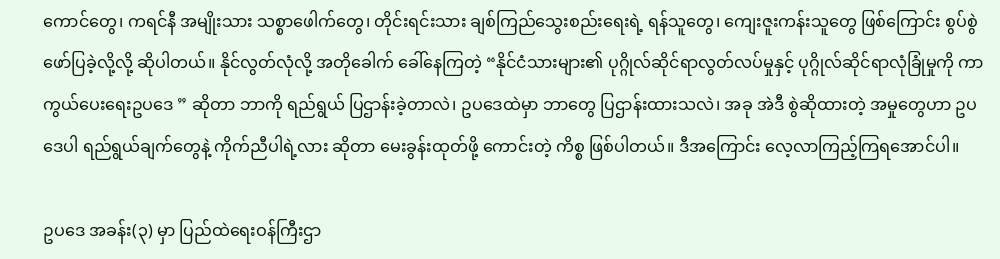ကောင်တွေ၊ ကရင်နီ အမျိုးသား သစ္စာဖေါက်တွေ၊ တိုင်းရင်းသား ချစ်ကြည်သွေးစည်းရေးရဲ့ ရန်သူတွေ၊ ကျေးဇူးကန်းသူတွေ ဖြစ်ကြောင်း စွပ်စွဲဖော်ပြခဲ့လို့လို့ ဆိုပါတယ်။ နိုင်လွတ်လုံလို့ အတိုခေါက် ခေါ်နေကြတဲ့ “နိုင်ငံသားများ၏ ပုဂ္ဂိုလ်ဆိုင်ရာလွတ်လပ်မှုနှင့် ပုဂ္ဂိုလ်ဆိုင်ရာလုံခြုံမှုကို ကာကွယ်ပေးရေးဥပဒေ ” ဆိုတာ ဘာကို ရည်ရွယ် ပြဌာန်းခဲ့တာလဲ၊ ဥပဒေထဲမှာ ဘာတွေ ပြဌာန်းထားသလဲ၊ အခု အဲဒီ စွဲဆိုထားတဲ့ အမှုတွေဟာ ဥပဒေပါ ရည်ရွယ်ချက်တွေနဲ့ ကိုက်ညီပါရဲ့လား ဆိုတာ မေးခွန်းထုတ်ဖို့ ကောင်းတဲ့ ကိစ္စ ဖြစ်ပါတယ်။ ဒီအကြောင်း လေ့လာကြည့်ကြရအောင်ပါ။

ဥပဒေ အခန်း(၃) မှာ ပြည်ထဲရေးဝန်ကြီးဌာ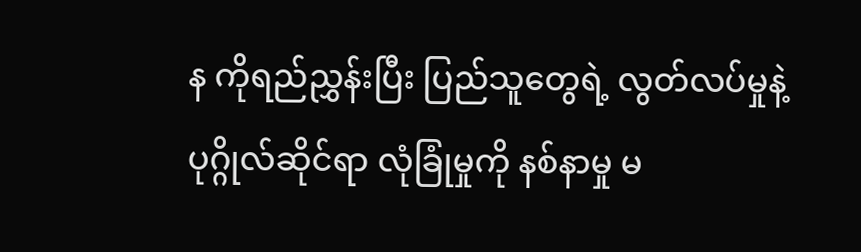န ကိုရည်ညွှန်းပြီး ပြည်သူတွေရဲ့ လွတ်လပ်မှုနဲ့ ပုဂ္ဂိုလ်ဆိုင်ရာ လုံခြုံမှုကို နစ်နာမှု မ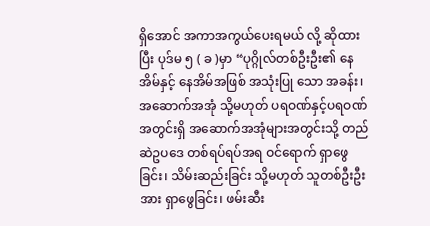ရှိအောင် အကာအကွယ်ပေးရမယ် လို့ ဆိုထားပြီး ပုဒ်မ ၅ ( ခ )မှာ “ပုဂ္ဂိုလ်တစ်ဦးဦး၏ နေအိမ်နှင့် နေအိမ်အဖြစ် အသုံးပြု သော အခန်း၊ အဆောက်အအုံ သို့မဟုတ် ပရဝဏ်နှင့်ပရဝဏ် အတွင်းရှိ အဆောက်အအုံများအတွင်းသို့ တည်ဆဲဥပဒေ တစ်ရပ်ရပ်အရ ဝင်ရောက် ရှာဖွေခြင်း၊ သိမ်းဆည်းခြင်း သို့မဟုတ် သူတစ်ဦးဦးအား ရှာဖွေခြင်း၊ ဖမ်းဆီး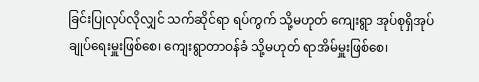ခြင်းပြုလုပ်လိုလျှင် သက်ဆိုင်ရာ ရပ်ကွက် သို့မဟုတ် ကျေးရွာ အုပ်စုရှိအုပ်ချုပ်ရေးမှူးဖြစ်စေ၊ ကျေးရွာတာဝန်ခံ သို့မဟုတ် ရာအိမ်မှူးဖြစ်စေ၊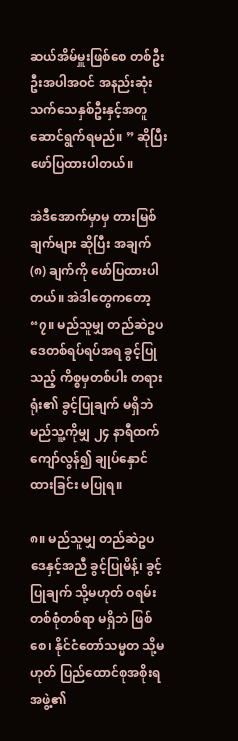ဆယ်အိမ်မှူးဖြစ်စေ တစ်ဦးဦးအပါအဝင် အနည်းဆုံးသက်သေနှစ်ဦးနှင့်အတူ ဆောင်ရွက်ရမည်။ ” ဆိုပြီး ဖော်ပြထားပါတယ်။

အဲဒီအောက်မှာမှ တားမြစ်ချက်များ ဆိုပြီး အချက် (၈) ချက်ကို ဖော်ပြထားပါတယ်။ အဲဒါတွေကတော့ “၇။ မည်သူမျှ တည်ဆဲဥပဒေတစ်ရပ်ရပ်အရ ခွင့်ပြုသည့် ကိစ္စမှတစ်ပါး တရားရုံး၏ ခွင့်ပြုချက် မရှိဘဲ မည်သူ့ကိုမျှ ၂၄ နာရီထက် ကျော်လွန်၍ ချုပ်နှောင်ထားခြင်း မပြုရ။

၈။ မည်သူမျှ တည်ဆဲဥပဒေနှင့်အညီ ခွင့်ပြုမိန့်၊ ခွင့်ပြုချက် သို့မဟုတ် ဝရမ်းတစ်စုံတစ်ရာ မရှိဘဲ ဖြစ်စေ၊ နိုင်ငံတော်သမ္မတ သို့မဟုတ် ပြည်ထောင်စုအစိုးရအဖွဲ့၏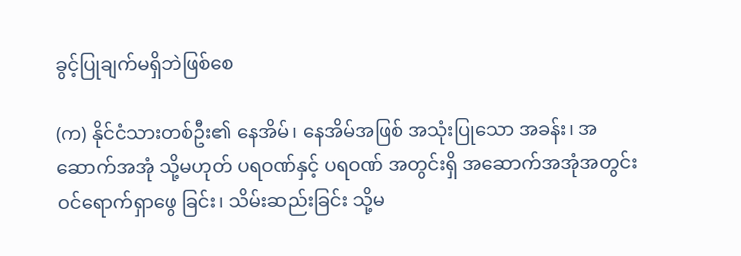ခွင့်ပြုချက်မရှိဘဲဖြစ်စေ

(က) နိုင်ငံသားတစ်ဦး၏ နေအိမ်၊ နေအိမ်အဖြစ် အသုံးပြုသော အခန်း၊ အဆောက်အအုံ သို့မဟုတ် ပရဝဏ်နှင့် ပရဝဏ် အတွင်းရှိ အဆောက်အအုံအတွင်း ဝင်ရောက်ရှာဖွေ ခြင်း၊ သိမ်းဆည်းခြင်း သို့မ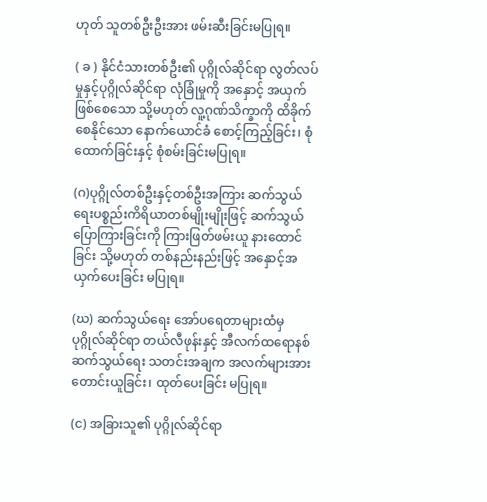ဟုတ် သူတစ်ဦးဦးအား ဖမ်းဆီးခြင်းမပြုရ။

( ခ ) နိုင်ငံသားတစ်ဦး၏ ပုဂ္ဂိုလ်ဆိုင်ရာ လွတ်လပ်မှုနှင့်ပုဂ္ဂိုလ်ဆိုင်ရာ လုံခြုံမှုကို အနှောင့် အယှက်ဖြစ်စေသော သို့မဟုတ် လူ့ဂုဏ်သိက္ခာကို ထိခိုက်စေနိုင်သော နောက်ယောင်ခံ စောင့်ကြည့်ခြင်း၊ စုံထောက်ခြင်းနှင့် စုံစမ်းခြင်းမပြုရ။

(ဂ)ပုဂ္ဂိုလ်တစ်ဦးနှင့်တစ်ဦးအကြား ဆက်သွယ်ရေးပစ္စည်းကိရိယာတစ်မျိုးမျိုးဖြင့် ဆက်သွယ် ပြောကြားခြင်းကို ကြားဖြတ်ဖမ်းယူ နားထောင်ခြင်း သို့မဟုတ် တစ်နည်းနည်းဖြင့် အနှောင့်အယှက်ပေးခြင်း မပြုရ။

(ဃ) ဆက်သွယ်ရေး အော်ပရေတာများထံမှ ပုဂ္ဂိုလ်ဆိုင်ရာ တယ်လီဖုန်းနှင့် အီလက်ထရောနစ် ဆက်သွယ်ရေး သတင်းအချက အလက်များအား တောင်းယူခြင်း၊ ထုတ်ပေးခြင်း မပြုရ။

(င) အခြားသူ၏ ပုဂ္ဂိုလ်ဆိုင်ရာ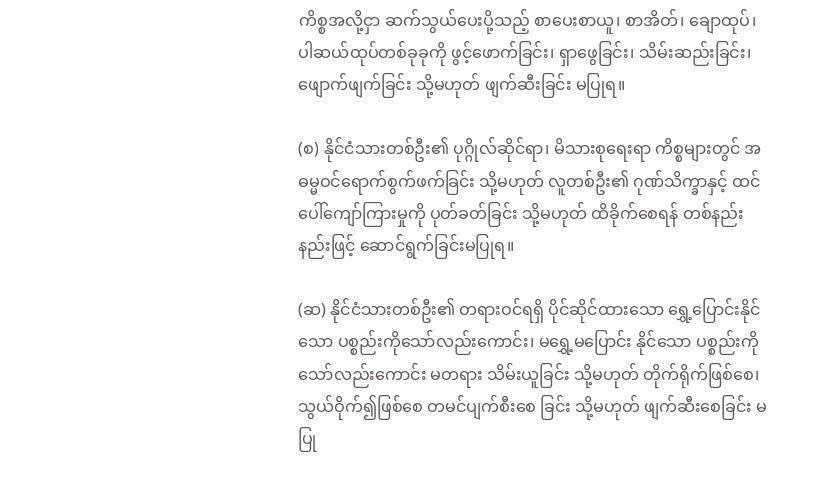ကိစ္စအလို့ငှာ ဆက်သွယ်ပေးပို့သည့် စာပေးစာယူ၊ စာအိတ်၊ ချောထုပ်၊ ပါဆယ်ထုပ်တစ်ခုခုကို ဖွင့်ဖောက်ခြင်း၊ ရှာဖွေခြင်း၊ သိမ်းဆည်းခြင်း၊ ဖျောက်ဖျက်ခြင်း သို့မဟုတ် ဖျက်ဆီးခြင်း မပြုရ။

(စ) နိုင်ငံသားတစ်ဦး၏ ပုဂ္ဂိုလ်ဆိုင်ရာ၊ မိသားစုရေးရာ ကိစ္စများတွင် အဓမ္မဝင်ရောက်စွက်ဖက်ခြင်း သို့မဟုတ် လူတစ်ဦး၏ ဂုဏ်သိက္ခာနှင့် ထင်ပေါ်ကျော်ကြားမှုကို ပုတ်ခတ်ခြင်း သို့မဟုတ် ထိခိုက်စေရန် တစ်နည်းနည်းဖြင့် ဆောင်ရွက်ခြင်းမပြုရ။

(ဆ) နိုင်ငံသားတစ်ဦး၏ တရားဝင်ရရှိ ပိုင်ဆိုင်ထားသော ရွှေ့ပြောင်းနိုင်သော ပစ္စည်းကိုသော်လည်းကောင်း၊ မရွှေ့မပြောင်း နိုင်သော ပစ္စည်းကိုသော်လည်းကောင်း မတရား သိမ်းယူခြင်း သို့မဟုတ် တိုက်ရိုက်ဖြစ်စေ၊ သွယ်ဝိုက်၍ဖြစ်စေ တမင်ပျက်စီးစေ ခြင်း သို့မဟုတ် ဖျက်ဆီးစေခြင်း မပြု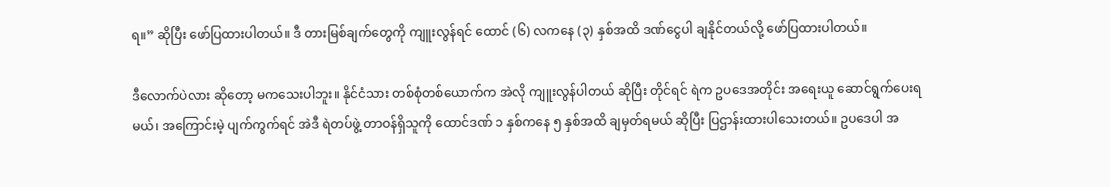ရ။” ဆိုပြီး ဖော်ပြထားပါတယ်။ ဒီ တားမြစ်ချက်တွေကို ကျူးလွန်ရင် ထောင် (၆) လကနေ (၃) နှစ်အထိ ဒဏ်ငွေပါ ချနိုင်တယ်လို့ ဖော်ပြထားပါတယ်။

ဒီလောက်ပဲလား ဆိုတော့ မကသေးပါဘူး။ နိုင်ငံသား တစ်စုံတစ်ယောက်က အဲလို ကျူးလွန်ပါတယ် ဆိုပြီး တိုင်ရင် ရဲက ဥပဒေအတိုင်း အရေးယူ ဆောင်ရွက်ပေးရမယ်၊ အကြောင်းမဲ့ ပျက်ကွက်ရင် အဲဒီ ရဲတပ်ဖွဲ့ တာဝန်ရှိသူကို ထောင်ဒဏ် ၁ နှစ်ကနေ ၅ နှစ်အထိ ချမှတ်ရမယ် ဆိုပြီး ပြဌာန်းထားပါသေးတယ်။ ဥပဒေပါ အ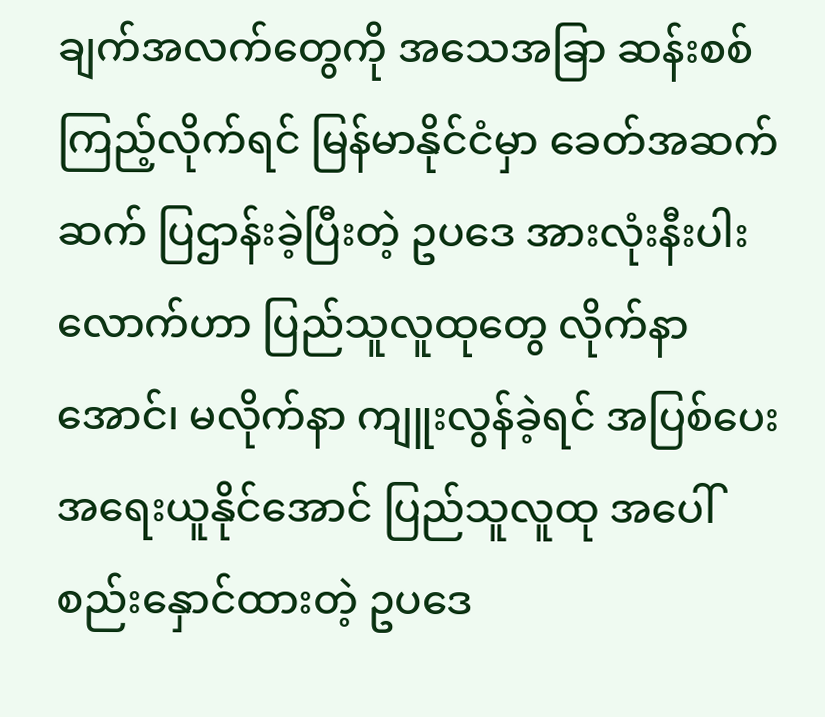ချက်အလက်တွေကို အသေအခြာ ဆန်းစစ်ကြည့်လိုက်ရင် မြန်မာနိုင်ငံမှာ ခေတ်အဆက်ဆက် ပြဌာန်းခဲ့ပြီးတဲ့ ဥပဒေ အားလုံးနီးပါးလောက်ဟာ ပြည်သူလူထုတွေ လိုက်နာအောင်၊ မလိုက်နာ ကျူးလွန်ခဲ့ရင် အပြစ်ပေး အရေးယူနိုင်အောင် ပြည်သူလူထု အပေါ် စည်းနှောင်ထားတဲ့ ဥပဒေ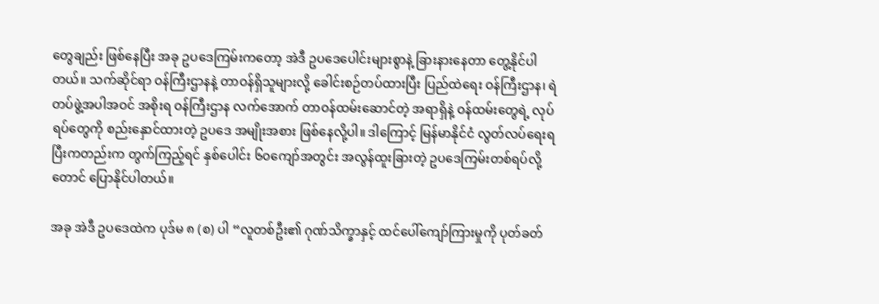တွေချည်း ဖြစ်နေပြီး အခု ဥပဒေကြမ်းကတော့ အဲဒီ ဥပဒေပေါင်းများစွာနဲ့ ခြားနားနေတာ တွေ့နိုင်ပါတယ်။ သက်ဆိုင်ရာ ဝန်ကြီးဌာနနဲ့ တာဝန်ရှိသူများလို့ ခေါင်းစဉ်တပ်ထားပြီး ပြည်ထဲရေး ဝန်ကြီးဌာန၊ ရဲတပ်ဖွဲ့အပါအဝင် အစိုးရ ဝန်ကြီးဌာန လက်အောက် တာဝန်ထမ်းဆောင်တဲ့ အရာရှိနဲ့ ဝန်ထမ်းတွေရဲ့ လုပ်ရပ်တွေကို စည်းနှောင်ထားတဲ့ ဥပဒေ အမျိုးအစား ဖြစ်နေလို့ပါ။ ဒါကြောင့် မြန်မာနိုင်ငံ လွတ်လပ်ရေးရပြီးကတည်းက တွက်ကြည့်ရင် နှစ်ပေါင်း ၆၀ကျော်အတွင်း အလွန်ထူးခြားတဲ့ ဥပဒေကြမ်းတစ်ရပ်လို့ တောင် ပြောနိုင်ပါတယ်။

အခု အဲဒီ ဥပဒေထဲက ပုဒ်မ ၈ (စ) ပါ “လူတစ်ဦး၏ ဂုဏ်သိက္ခာနှင့် ထင်ပေါ်ကျော်ကြားမှုကို ပုတ်ခတ်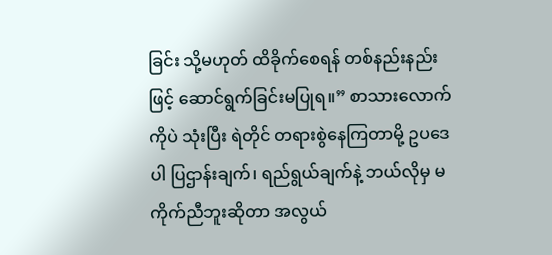ခြင်း သို့မဟုတ် ထိခိုက်စေရန် တစ်နည်းနည်းဖြင့် ဆောင်ရွက်ခြင်းမပြုရ။” စာသားလောက်ကိုပဲ သုံးပြီး ရဲတိုင် တရားစွဲနေကြတာမို့ ဥပဒေပါ ပြဌာန်းချက်၊ ရည်ရွယ်ချက်နဲ့ ဘယ်လိုမှ မကိုက်ညီဘူးဆိုတာ အလွယ်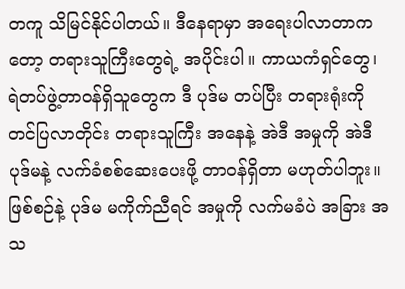တကူ သိမြင်နိုင်ပါတယ်။ ဒီနေရာမှာ အရေးပါလာတာကတော့ တရားသူကြီးတွေရဲ့ အပိုင်းပါ။ ကာယကံရှင်တွေ၊ ရဲတပ်ဖွဲ့တာဝန်ရှိသူတွေက ဒီ ပုဒ်မ တပ်ပြီး တရားရုံးကို တင်ပြလာတိုင်း တရားသူကြီး အနေနဲ့ အဲဒီ အမှုကို အဲဒီ ပုဒ်မနဲ့ လက်ခံစစ်ဆေးပေးဖို့ တာဝန်ရှိတာ မဟုတ်ပါဘူး။ ဖြစ်စဉ်နဲ့ ပုဒ်မ မကိုက်ညီရင် အမှုကို လက်မခံပဲ အခြား အသ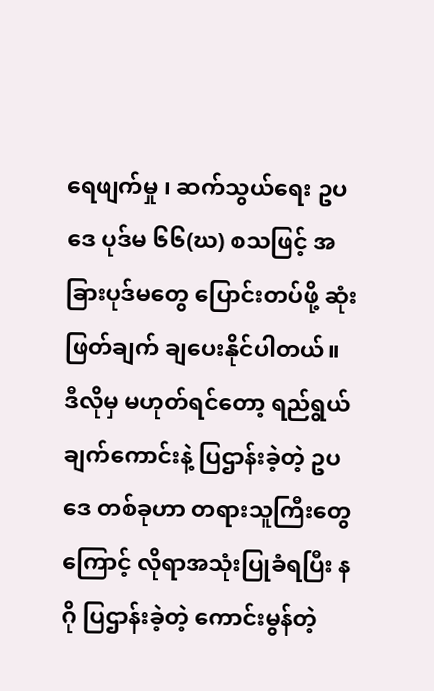ရေဖျက်မှု ၊ ဆက်သွယ်ရေး ဥပဒေ ပုဒ်မ ၆၆(ဃ) စသဖြင့် အခြားပုဒ်မတွေ ပြောင်းတပ်ဖို့ ဆုံးဖြတ်ချက် ချပေးနိုင်ပါတယ်။ ဒီလိုမှ မဟုတ်ရင်တော့ ရည်ရွယ်ချက်ကောင်းနဲ့ ပြဌာန်းခဲ့တဲ့ ဥပဒေ တစ်ခုဟာ တရားသူကြီးတွေကြောင့် လိုရာအသုံးပြုခံရပြီး နဂို ပြဌာန်းခဲ့တဲ့ ကောင်းမွန်တဲ့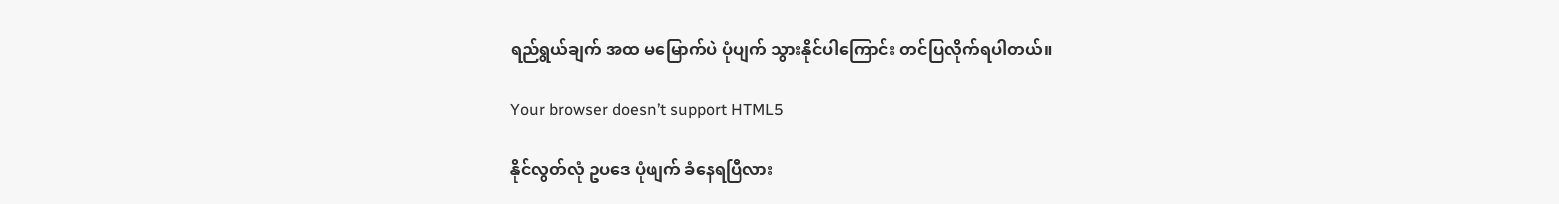ရည်ရွယ်ချက် အထ မမြောက်ပဲ ပုံပျက် သွားနိုင်ပါကြောင်း တင်ပြလိုက်ရပါတယ်။

Your browser doesn’t support HTML5

နိုင်လွတ်လုံ ဥပဒေ ပုံဖျက် ခံနေရပြီလား